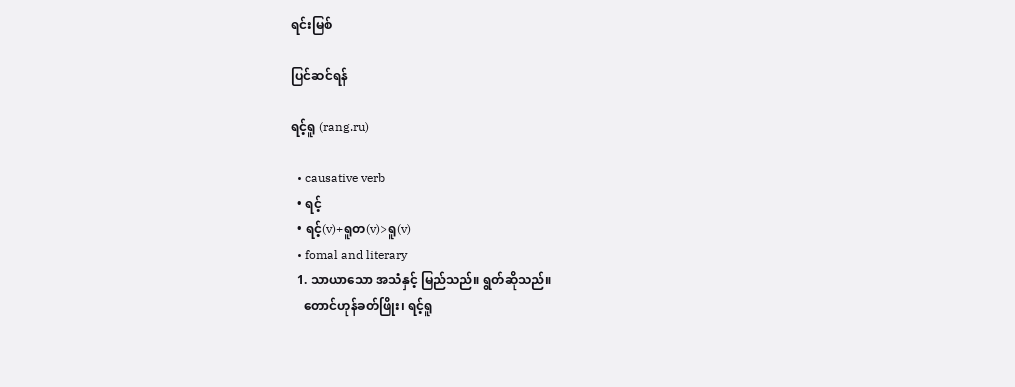ရင်းမြစ်

ပြင်ဆင်ရန်

ရင့်ရူ (rang.ru)

  • causative verb
  • ရင့်
  • ရင့်(v)+ရူတ(v)>ရူ(v)
  • fomal and literary
  1. သာယာသော အသံနှင့် မြည်သည်။ ရွတ်ဆိုသည်။
    တောင်ဟုန်ခတ်ဖြိုး၊ ရင့်ရူ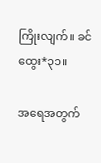ကြိုးလျက်။ ခင်ထွေး*၃၁။

အရေအတွက်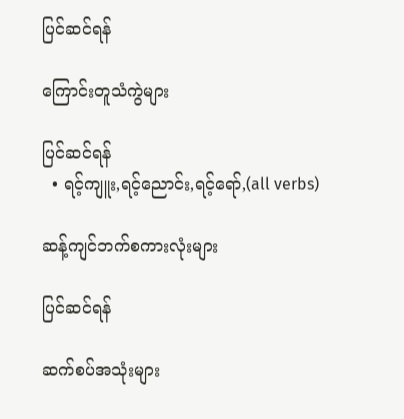ပြင်ဆင်ရန်

ကြောင်းတူသံကွဲများ

ပြင်ဆင်ရန်
  • ရင့်ကျူး,ရင့်ညောင်း,ရင့်ရော်,(all verbs)

ဆန့်ကျင်ဘက်စကားလုံးများ

ပြင်ဆင်ရန်

ဆက်စပ်အသုံးများ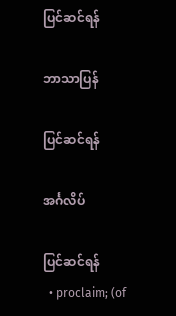ပြင်ဆင်ရန်

ဘာသာပြန်

ပြင်ဆင်ရန်

အင်္ဂလိပ်

ပြင်ဆင်ရန်
  • proclaim; (of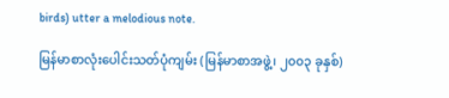birds) utter a melodious note.

မြန်မာစာလုံးပေါင်းသတ်ပုံကျမ်း (မြန်မာစာအဖွဲ့၊ ၂၀၀၃ ခုနှစ်)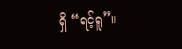ရှိ “ရင့်ရူ”။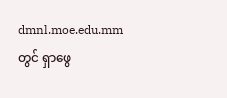dmnl.moe.edu.mm တွင် ရှာဖွေ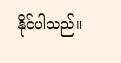နိုင်ပါသည်။